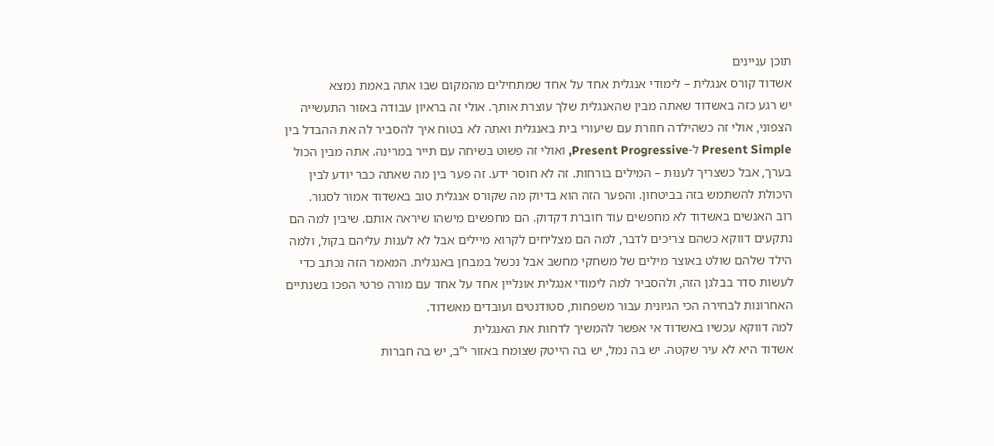תוכן עניינים
אשדוד קורס אנגלית – לימודי אנגלית אחד על אחד שמתחילים מהמקום שבו אתה באמת נמצא
יש רגע כזה באשדוד שאתה מבין שהאנגלית שלך עוצרת אותך. אולי זה בראיון עבודה באזור התעשייה הצפוני, אולי זה כשהילדה חוזרת עם שיעורי בית באנגלית ואתה לא בטוח איך להסביר לה את ההבדל בין Present Simple ל-Present Progressive, ואולי זה פשוט בשיחה עם תייר במרינה. אתה מבין הכול בערך, אבל כשצריך לענות – המילים בורחות. זה לא חוסר ידע. זה פער בין מה שאתה כבר יודע לבין היכולת להשתמש בזה בביטחון. והפער הזה הוא בדיוק מה שקורס אנגלית טוב באשדוד אמור לסגור.
רוב האנשים באשדוד לא מחפשים עוד חוברת דקדוק. הם מחפשים מישהו שיראה אותם. שיבין למה הם נתקעים דווקא כשהם צריכים לדבר, למה הם מצליחים לקרוא מיילים אבל לא לענות עליהם בקול, ולמה הילד שלהם שולט באוצר מילים של משחקי מחשב אבל נכשל במבחן באנגלית. המאמר הזה נכתב כדי לעשות סדר בבלגן הזה, ולהסביר למה לימודי אנגלית אונליין אחד על אחד עם מורה פרטי הפכו בשנתיים האחרונות לבחירה הכי הגיונית עבור משפחות, סטודנטים ועובדים מאשדוד.
למה דווקא עכשיו באשדוד אי אפשר להמשיך לדחות את האנגלית
אשדוד היא לא עיר שקטה. יש בה נמל, יש בה הייטק שצומח באזור י”ב, יש בה חברות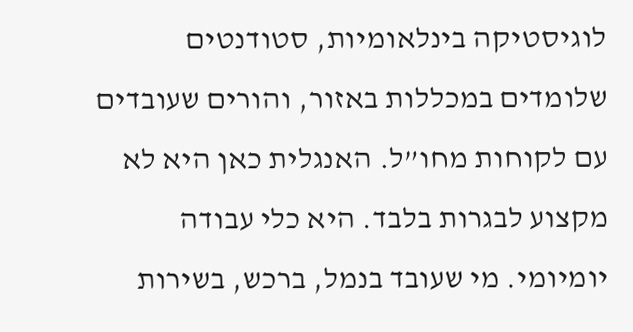לוגיסטיקה בינלאומיות, סטודנטים שלומדים במכללות באזור, והורים שעובדים עם לקוחות מחו”ל. האנגלית כאן היא לא מקצוע לבגרות בלבד. היא כלי עבודה יומיומי. מי שעובד בנמל, ברכש, בשירות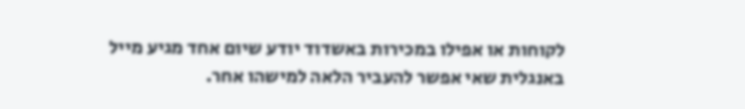לקוחות או אפילו במכירות באשדוד יודע שיום אחד מגיע מייל באנגלית שאי אפשר להעביר הלאה למישהו אחר.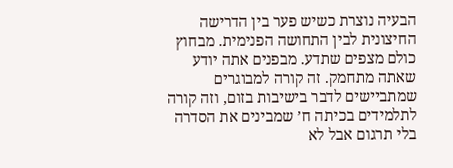הבעיה נוצרת כשיש פער בין הדרישה החיצונית לבין התחושה הפנימית. מבחוץ כולם מצפים שתדע. מבפנים אתה יודע שאתה מתחמק. זה קורה למבוגרים שמתביישים לדבר בישיבות בזום, וזה קורה לתלמידים בכיתה ח’ שמבינים את הסדרה בלי תרגום אבל לא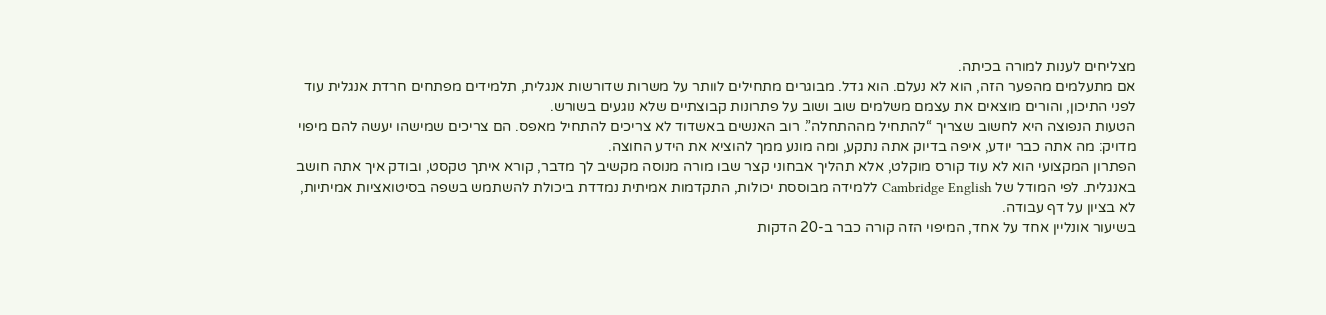מצליחים לענות למורה בכיתה.
אם מתעלמים מהפער הזה, הוא לא נעלם. הוא גדל. מבוגרים מתחילים לוותר על משרות שדורשות אנגלית, תלמידים מפתחים חרדת אנגלית עוד לפני התיכון, והורים מוצאים את עצמם משלמים שוב ושוב על פתרונות קבוצתיים שלא נוגעים בשורש.
הטעות הנפוצה היא לחשוב שצריך “להתחיל מההתחלה”. רוב האנשים באשדוד לא צריכים להתחיל מאפס. הם צריכים שמישהו יעשה להם מיפוי מדויק: מה אתה כבר יודע, איפה בדיוק אתה נתקע, ומה מונע ממך להוציא את הידע החוצה.
הפתרון המקצועי הוא לא עוד קורס מוקלט, אלא תהליך אבחוני קצר שבו מורה מנוסה מקשיב לך מדבר, קורא איתך טקסט, ובודק איך אתה חושב באנגלית. לפי המודל של Cambridge English ללמידה מבוססת יכולות, התקדמות אמיתית נמדדת ביכולת להשתמש בשפה בסיטואציות אמיתיות, לא בציון על דף עבודה.
בשיעור אונליין אחד על אחד, המיפוי הזה קורה כבר ב-20 הדקות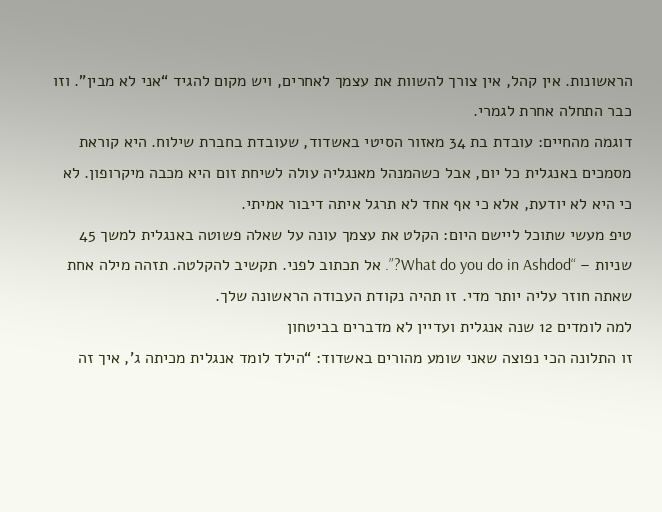הראשונות. אין קהל, אין צורך להשוות את עצמך לאחרים, ויש מקום להגיד “אני לא מבין”. וזו כבר התחלה אחרת לגמרי.
דוגמה מהחיים: עובדת בת 34 מאזור הסיטי באשדוד, שעובדת בחברת שילוח. היא קוראת מסמכים באנגלית כל יום, אבל כשהמנהל מאנגליה עולה לשיחת זום היא מכבה מיקרופון. לא כי היא לא יודעת, אלא כי אף אחד לא תרגל איתה דיבור אמיתי.
טיפ מעשי שתוכל ליישם היום: הקלט את עצמך עונה על שאלה פשוטה באנגלית למשך 45 שניות – “What do you do in Ashdod?”. אל תכתוב לפני. תקשיב להקלטה. תזהה מילה אחת שאתה חוזר עליה יותר מדי. זו תהיה נקודת העבודה הראשונה שלך.
למה לומדים 12 שנה אנגלית ועדיין לא מדברים בביטחון
זו התלונה הכי נפוצה שאני שומע מהורים באשדוד: “הילד לומד אנגלית מכיתה ג’, איך זה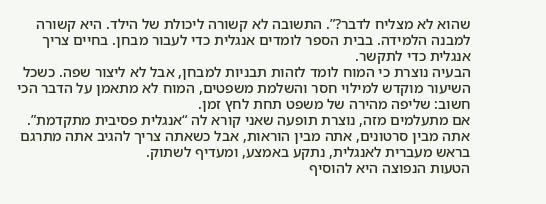שהוא לא מצליח לדבר?”. התשובה לא קשורה ליכולת של הילד. היא קשורה למבנה הלמידה. בבית הספר לומדים אנגלית כדי לעבור מבחן. בחיים צריך אנגלית כדי לתקשר.
הבעיה נוצרת כי המוח לומד לזהות תבניות למבחן, אבל לא ליצור שפה. כשכל השיעור מוקדש למילוי חסר והשלמת משפטים, המוח לא מתאמן על הדבר הכי חשוב: שליפה מהירה של משפט תחת לחץ זמן.
אם מתעלמים מזה, נוצרת תופעה שאני קורא לה “אנגלית פסיבית מתקדמת”. אתה מבין סרטונים, אתה מבין הוראות, אבל כשאתה צריך להגיב אתה מתרגם בראש מעברית לאנגלית, נתקע באמצע, ומעדיף לשתוק.
הטעות הנפוצה היא להוסיף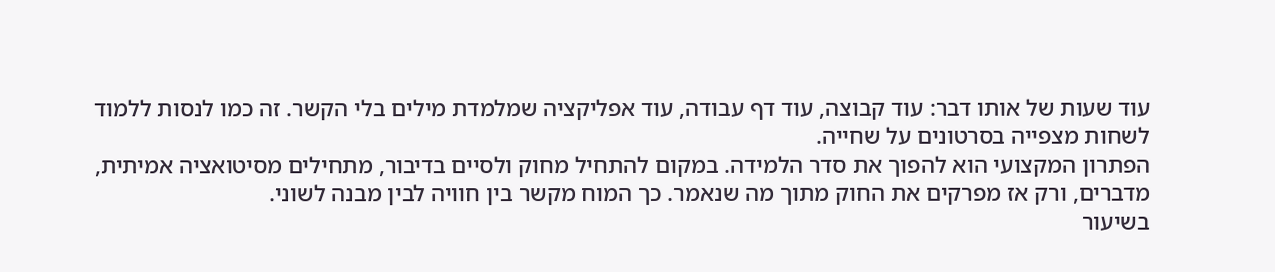עוד שעות של אותו דבר: עוד קבוצה, עוד דף עבודה, עוד אפליקציה שמלמדת מילים בלי הקשר. זה כמו לנסות ללמוד לשחות מצפייה בסרטונים על שחייה.
הפתרון המקצועי הוא להפוך את סדר הלמידה. במקום להתחיל מחוק ולסיים בדיבור, מתחילים מסיטואציה אמיתית, מדברים, ורק אז מפרקים את החוק מתוך מה שנאמר. כך המוח מקשר בין חוויה לבין מבנה לשוני.
בשיעור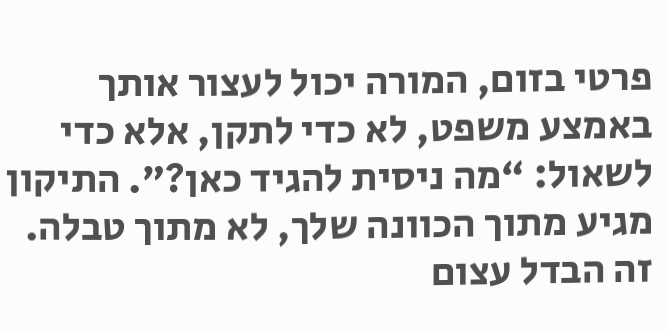פרטי בזום, המורה יכול לעצור אותך באמצע משפט, לא כדי לתקן, אלא כדי לשאול: “מה ניסית להגיד כאן?”. התיקון מגיע מתוך הכוונה שלך, לא מתוך טבלה. זה הבדל עצום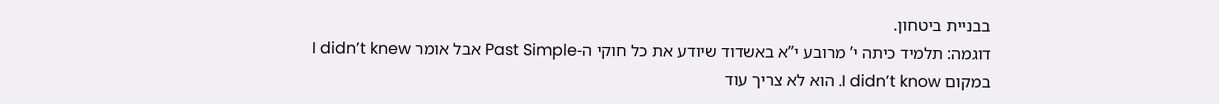בבניית ביטחון.
דוגמה: תלמיד כיתה י’ מרובע י”א באשדוד שיודע את כל חוקי ה-Past Simple אבל אומר I didn’t knew במקום I didn’t know. הוא לא צריך עוד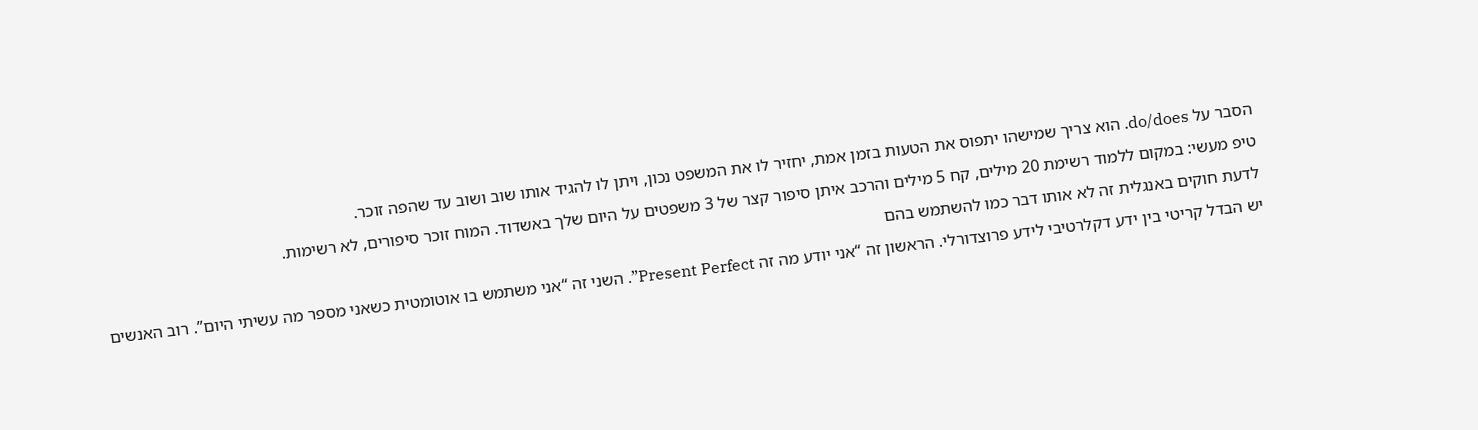הסבר על do/does. הוא צריך שמישהו יתפוס את הטעות בזמן אמת, יחזיר לו את המשפט נכון, ויתן לו להגיד אותו שוב ושוב עד שהפה זוכר.
טיפ מעשי: במקום ללמוד רשימת 20 מילים, קח 5 מילים והרכב איתן סיפור קצר של 3 משפטים על היום שלך באשדוד. המוח זוכר סיפורים, לא רשימות.
לדעת חוקים באנגלית זה לא אותו דבר כמו להשתמש בהם
יש הבדל קריטי בין ידע דקלרטיבי לידע פרוצדורלי. הראשון זה “אני יודע מה זה Present Perfect”. השני זה “אני משתמש בו אוטומטית כשאני מספר מה עשיתי היום”. רוב האנשים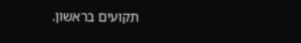תקועים בראשון.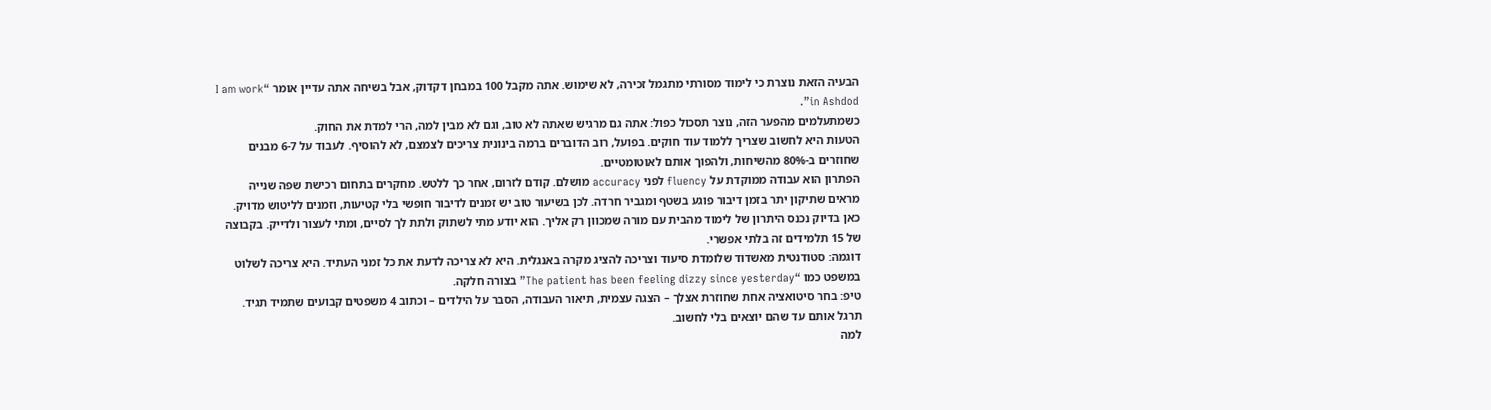הבעיה הזאת נוצרת כי לימוד מסורתי מתגמל זכירה, לא שימוש. אתה מקבל 100 במבחן דקדוק, אבל בשיחה אתה עדיין אומר “I am work in Ashdod”.
כשמתעלמים מהפער הזה, נוצר תסכול כפול: אתה גם מרגיש שאתה לא טוב, וגם לא מבין למה, הרי למדת את החוק.
הטעות היא לחשוב שצריך ללמוד עוד חוקים. בפועל, רוב הדוברים ברמה בינונית צריכים לצמצם, לא להוסיף. לעבוד על 6-7 מבנים שחוזרים ב-80% מהשיחות, ולהפוך אותם לאוטומטיים.
הפתרון הוא עבודה ממוקדת על fluency לפני accuracy מושלם. קודם לזרום, אחר כך ללטש. מחקרים בתחום רכישת שפה שנייה מראים שתיקון יתר בזמן דיבור פוגע בשטף ומגביר חרדה. לכן בשיעור טוב יש זמנים לדיבור חופשי בלי קטיעות, וזמנים לליטוש מדויק.
כאן בדיוק נכנס היתרון של לימוד מהבית עם מורה שמכוון רק אליך. הוא יודע מתי לשתוק ולתת לך לסיים, ומתי לעצור ולדייק. בקבוצה של 15 תלמידים זה בלתי אפשרי.
דוגמה: סטודנטית מאשדוד שלומדת סיעוד וצריכה להציג מקרה באנגלית. היא לא צריכה לדעת את כל זמני העתיד. היא צריכה לשלוט במשפט כמו “The patient has been feeling dizzy since yesterday” בצורה חלקה.
טיפ: בחר סיטואציה אחת שחוזרת אצלך – הצגה עצמית, תיאור העבודה, הסבר על הילדים – וכתוב 4 משפטים קבועים שתמיד תגיד. תרגל אותם עד שהם יוצאים בלי לחשוב.
למה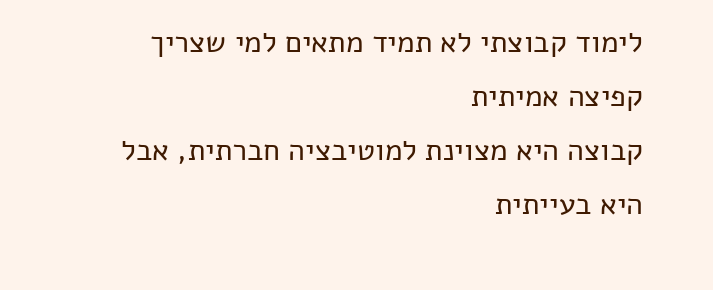לימוד קבוצתי לא תמיד מתאים למי שצריך קפיצה אמיתית
קבוצה היא מצוינת למוטיבציה חברתית, אבל היא בעייתית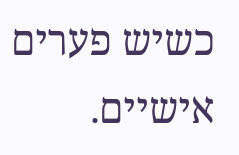כשיש פערים אישיים.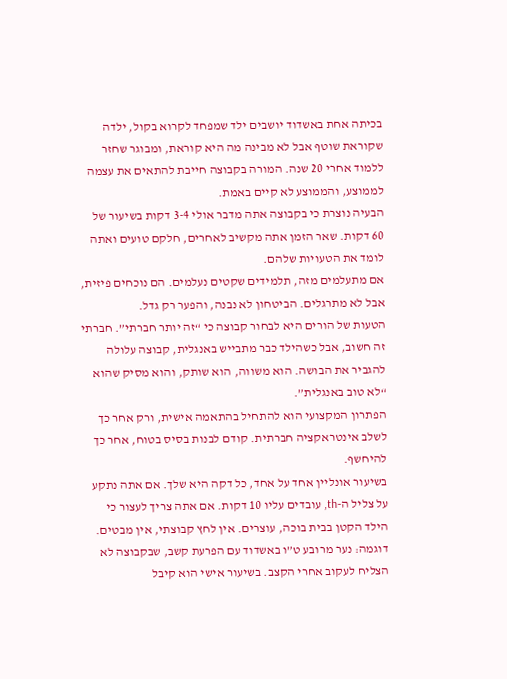בכיתה אחת באשדוד יושבים ילד שמפחד לקרוא בקול, ילדה שקוראת שוטף אבל לא מבינה מה היא קוראת, ומבוגר שחזר ללמוד אחרי 20 שנה. המורה בקבוצה חייבת להתאים את עצמה לממוצע, והממוצע לא קיים באמת.
הבעיה נוצרת כי בקבוצה אתה מדבר אולי 3-4 דקות בשיעור של 60 דקות. שאר הזמן אתה מקשיב לאחרים, חלקם טועים ואתה לומד את הטעויות שלהם.
אם מתעלמים מזה, תלמידים שקטים נעלמים. הם נוכחים פיזית, אבל לא מתרגלים. הביטחון לא נבנה, והפער רק גדל.
הטעות של הורים היא לבחור קבוצה כי “זה יותר חברתי”. חברתי זה חשוב, אבל כשהילד כבר מתבייש באנגלית, קבוצה עלולה להגביר את הבושה. הוא משווה, הוא שותק, והוא מסיק שהוא “לא טוב באנגלית”.
הפתרון המקצועי הוא להתחיל בהתאמה אישית, ורק אחר כך לשלב אינטראקציה חברתית. קודם לבנות בסיס בטוח, אחר כך להיחשף.
בשיעור אונליין אחד על אחד, כל דקה היא שלך. אם אתה נתקע על צליל ה-th, עובדים עליו 10 דקות. אם אתה צריך לעצור כי הילד הקטן בבית בוכה, עוצרים. אין לחץ קבוצתי, אין מבטים.
דוגמה: נער מרובע ט”ו באשדוד עם הפרעת קשב, שבקבוצה לא הצליח לעקוב אחרי הקצב. בשיעור אישי הוא קיבל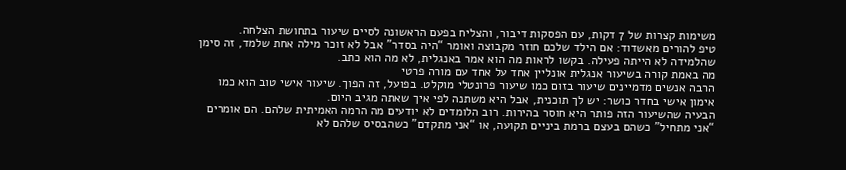משימות קצרות של 7 דקות, עם הפסקות דיבור, והצליח בפעם הראשונה לסיים שיעור בתחושת הצלחה.
טיפ להורים מאשדוד: אם הילד שלכם חוזר מקבוצה ואומר “היה בסדר” אבל לא זוכר מילה אחת שלמד, זה סימן שהלמידה לא הייתה פעילה. בקשו לראות מה הוא אמר באנגלית, לא מה הוא כתב.
מה באמת קורה בשיעור אנגלית אונליין אחד על אחד עם מורה פרטי
הרבה אנשים מדמיינים שיעור בזום כמו שיעור פרונטלי מוקלט. בפועל, זה הפוך. שיעור אישי טוב הוא כמו אימון אישי בחדר כושר: יש לך תוכנית, אבל היא משתנה לפי איך שאתה מגיב היום.
הבעיה שהשיעור הזה פותר היא חוסר בהירות. רוב הלומדים לא יודעים מה הרמה האמיתית שלהם. הם אומרים “אני מתחיל” כשהם בעצם ברמת ביניים תקועה, או “אני מתקדם” כשהבסיס שלהם לא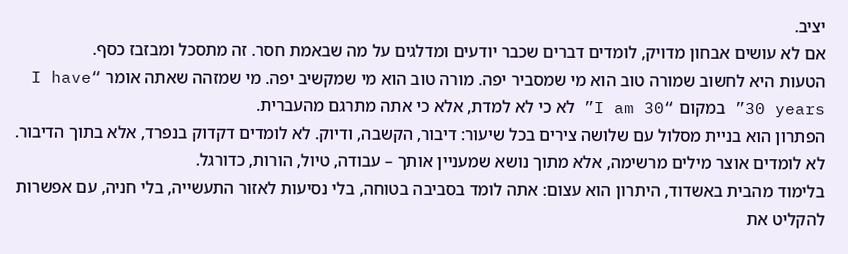יציב.
אם לא עושים אבחון מדויק, לומדים דברים שכבר יודעים ומדלגים על מה שבאמת חסר. זה מתסכל ומבזבז כסף.
הטעות היא לחשוב שמורה טוב הוא מי שמסביר יפה. מורה טוב הוא מי שמקשיב יפה. מי שמזהה שאתה אומר “I have 30 years” במקום “I am 30” לא כי לא למדת, אלא כי אתה מתרגם מהעברית.
הפתרון הוא בניית מסלול עם שלושה צירים בכל שיעור: דיבור, הקשבה, ודיוק. לא לומדים דקדוק בנפרד, אלא בתוך הדיבור. לא לומדים אוצר מילים מרשימה, אלא מתוך נושא שמעניין אותך – עבודה, טיול, הורות, כדורגל.
בלימוד מהבית באשדוד, היתרון הוא עצום: אתה לומד בסביבה בטוחה, בלי נסיעות לאזור התעשייה, בלי חניה, עם אפשרות להקליט את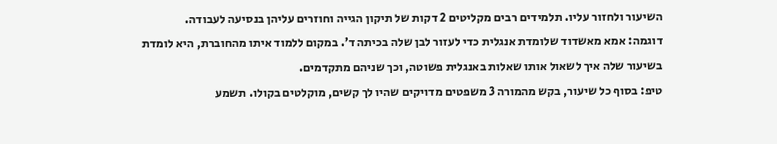השיעור ולחזור עליו. תלמידים רבים מקליטים 2 דקות של תיקון הגייה וחוזרים עליהן בנסיעה לעבודה.
דוגמה: אמא מאשדוד שלומדת אנגלית כדי לעזור לבן שלה בכיתה ד’. במקום ללמוד איתו מהחוברת, היא לומדת בשיעור שלה איך לשאול אותו שאלות באנגלית פשוטה, וכך שניהם מתקדמים.
טיפ: בסוף כל שיעור, בקש מהמורה 3 משפטים מדויקים שהיו לך קשים, מוקלטים בקולו. תשמע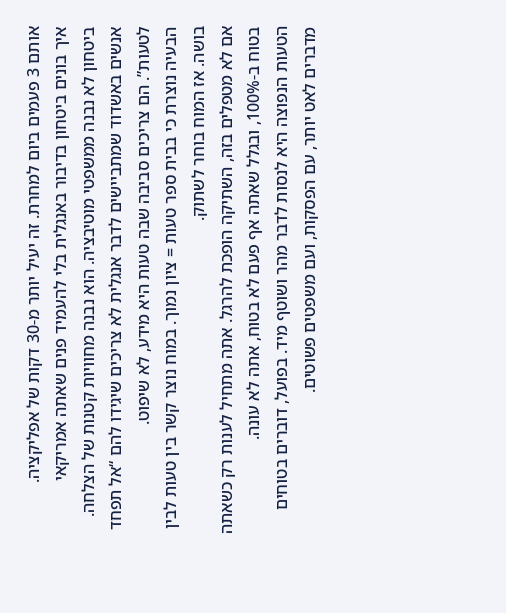אותם 3 פעמים ביום למחרת. זה יעיל יותר מ-30 דקות של אפליקציה.
איך בונים ביטחון בדיבור באנגלית בלי להעמיד פנים שאתה אמריקאי
ביטחון לא נבנה ממשפטי מוטיבציה. הוא נבנה מחוויות קטנות של הצלחה. אנשים באשדוד שמתביישים לדבר אנגלית לא צריכים שיגידו להם “אל תפחד לטעות”. הם צריכים סביבה שבה טעות היא מידע, לא שיפוט.
הבעיה נוצרת כי בבית ספר טעות = ציון נמוך. במוח נוצר קשר בין טעות לבין בושה. אז המוח בוחר לשתוק.
אם לא מטפלים בזה, השתיקה הופכת להרגל. אתה מתחיל לענות רק כשאתה בטוח ב-100%, ובגלל שאתה אף פעם לא בטוח, אתה לא עונה.
הטעות הנפוצה היא לנסות לדבר מהר ושוטף מיד. בפועל, דוברים בטוחים מדברים לאט יותר, עם הפסקות, ועם משפטים פשוטים.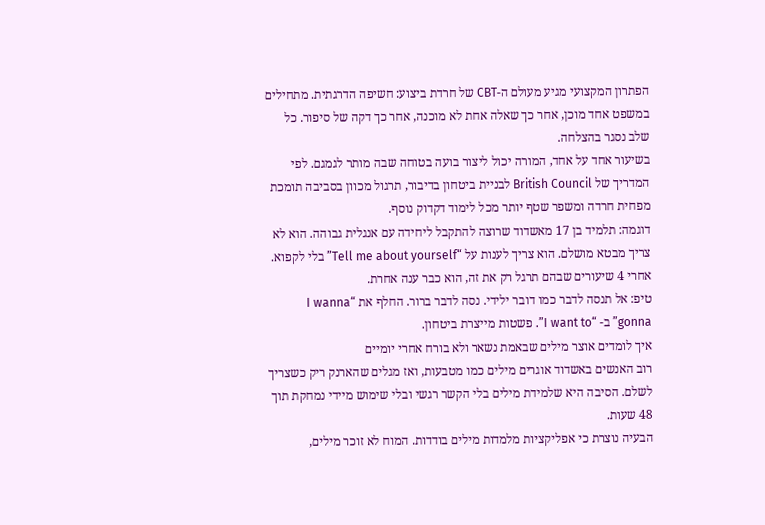הפתרון המקצועי מגיע מעולם ה-CBT של חרדת ביצוע: חשיפה הדרגתית. מתחילים במשפט אחד מוכן, אחר כך שאלה אחת לא מוכנה, אחר כך דקה של סיפור. כל שלב נסגר בהצלחה.
בשיעור אחד על אחד, המורה יכול ליצור בועה בטוחה שבה מותר לגמגם. לפי המדריך של British Council לבניית ביטחון בדיבור, תרגול מכוון בסביבה תומכת מפחית חרדה ומשפר שטף יותר מכל לימוד דקדוק נוסף.
דוגמה: תלמיד בן 17 מאשדוד שרוצה להתקבל ליחידה עם אנגלית גבוהה. הוא לא צריך מבטא מושלם. הוא צריך לענות על “Tell me about yourself” בלי לקפוא. אחרי 4 שיעורים שבהם תרגל רק את זה, הוא כבר ענה אחרת.
טיפ: אל תנסה לדבר כמו דובר ילידי. נסה לדבר ברור. החלף את “I wanna gonna” ב- “I want to”. פשטות מייצרת ביטחון.
איך לומדים אוצר מילים שבאמת נשאר ולא בורח אחרי יומיים
רוב האנשים באשדוד אוגרים מילים כמו מטבעות, ואז מגלים שהארנק ריק כשצריך לשלם. הסיבה היא שלמידת מילים בלי הקשר רגשי ובלי שימוש מיידי נמחקת תוך 48 שעות.
הבעיה נוצרת כי אפליקציות מלמדות מילים בודדות. המוח לא זוכר מילים,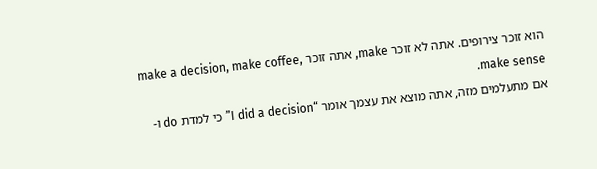הוא זוכר צירופים. אתה לא זוכר make, אתה זוכר make a decision, make coffee, make sense.
אם מתעלמים מזה, אתה מוצא את עצמך אומר “I did a decision” כי למדת do ו-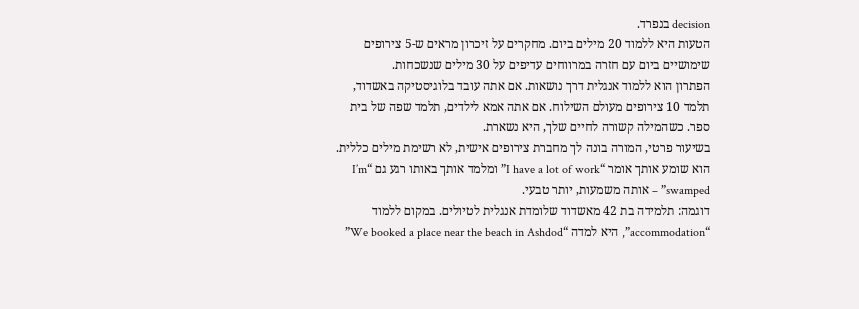decision בנפרד.
הטעות היא ללמוד 20 מילים ביום. מחקרים על זיכרון מראים ש-5 צירופים שימושיים ביום עם חזרה במרווחים עדיפים על 30 מילים שנשכחות.
הפתרון הוא ללמוד אנגלית דרך נושאות. אם אתה עובד בלוגיסטיקה באשדוד, תלמד 10 צירופים מעולם השילוח. אם אתה אמא לילדים, תלמד שפה של בית ספר. כשהמילה קשורה לחיים שלך, היא נשארת.
בשיעור פרטי, המורה בונה לך מחברת צירופים אישית, לא רשימת מילים כללית. הוא שומע אותך אומר “I have a lot of work” ומלמד אותך באותו רגע גם “I’m swamped” – אותה משמעות, יותר טבעי.
דוגמה: תלמידה בת 42 מאשדוד שלומדת אנגלית לטיולים. במקום ללמוד “accommodation”, היא למדה “We booked a place near the beach in Ashdod”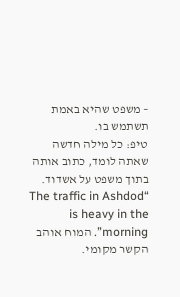– משפט שהיא באמת תשתמש בו.
טיפ: כל מילה חדשה שאתה לומד, כתוב אותה בתוך משפט על אשדוד. “The traffic in Ashdod is heavy in the morning”. המוח אוהב הקשר מקומי.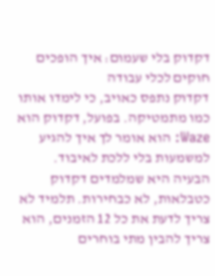דקדוק בלי שעמום: איך הופכים חוקים לכלי עבודה
דקדוק נתפס כאויב, כי לימדו אותו כמו מתמטיקה. בפועל, דקדוק הוא Waze: הוא אומר לך איך להגיע למשמעות בלי ללכת לאיבוד.
הבעיה היא שמלמדים דקדוק כטבלאות, לא כבחירות. תלמיד לא צריך לדעת את כל 12 הזמנים, הוא צריך להבין מתי בוחרים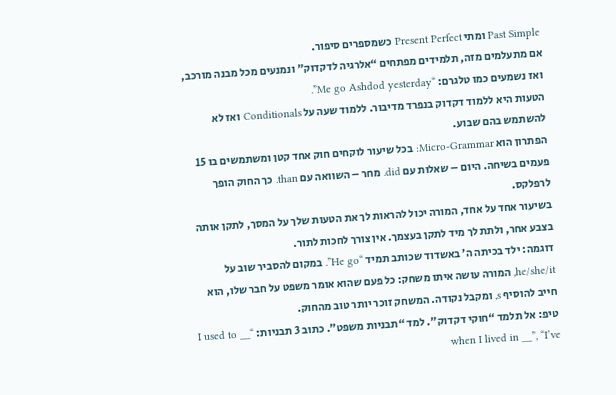Past Simple ומתי Present Perfect כשמספרים סיפור.
אם מתעלמים מזה, תלמידים מפתחים “אלרגיה לדקדוק” ונמנעים מכל מבנה מורכב, ואז נשמעים כמו טלגרם: “Me go Ashdod yesterday”.
הטעות היא ללמוד דקדוק בנפרד מדיבור. ללמוד שעה על Conditionals ואז לא להשתמש בהם שבוע.
הפתרון הוא Micro-Grammar: בכל שיעור לוקחים חוק אחד קטן ומשתמשים בו 15 פעמים בשיחה. היום – שאלות עם did. מחר – השוואה עם than. כך החוק הופך לרפלקס.
בשיעור אחד על אחד, המורה יכול להראות לך את הטעות שלך על המסך, לתקן אותה בצבע אחר, ולתת לך מיד לתקן בעצמך. אין צורך לחכות לתור.
דוגמה: ילד בכיתה ה’ באשדוד שכותב תמיד “He go”. במקום להסביר שוב על he/she/it, המורה עושה איתו משחק: כל פעם שהוא אומר משפט על חבר שלו, הוא חייב להוסיף s, ומקבל נקודה. המשחק זוכר יותר טוב מהחוק.
טיפ: אל תלמד “חוקי דקדוק”. למד “תבניות משפט”. כתוב 3 תבניות: “I used to __ when I lived in __”, “I’ve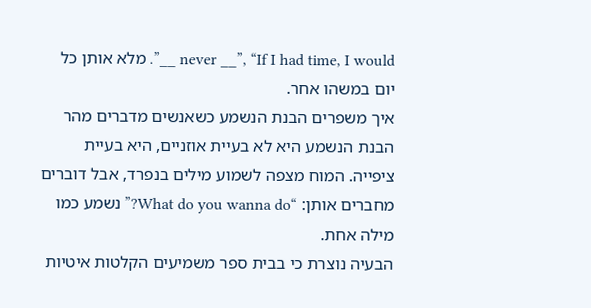never __”, “If I had time, I would __”. מלא אותן כל יום במשהו אחר.
איך משפרים הבנת הנשמע כשאנשים מדברים מהר
הבנת הנשמע היא לא בעיית אוזניים, היא בעיית ציפייה. המוח מצפה לשמוע מילים בנפרד, אבל דוברים מחברים אותן: “What do you wanna do?” נשמע כמו מילה אחת.
הבעיה נוצרת כי בבית ספר משמיעים הקלטות איטיות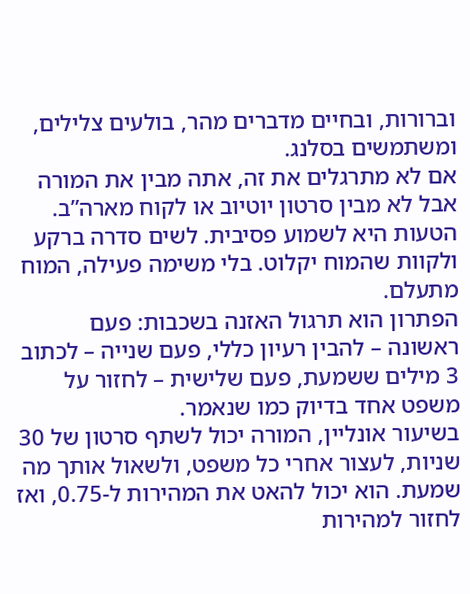וברורות, ובחיים מדברים מהר, בולעים צלילים, ומשתמשים בסלנג.
אם לא מתרגלים את זה, אתה מבין את המורה אבל לא מבין סרטון יוטיוב או לקוח מארה”ב.
הטעות היא לשמוע פסיבית. לשים סדרה ברקע ולקוות שהמוח יקלוט. בלי משימה פעילה, המוח מתעלם.
הפתרון הוא תרגול האזנה בשכבות: פעם ראשונה – להבין רעיון כללי, פעם שנייה – לכתוב 3 מילים ששמעת, פעם שלישית – לחזור על משפט אחד בדיוק כמו שנאמר.
בשיעור אונליין, המורה יכול לשתף סרטון של 30 שניות, לעצור אחרי כל משפט, ולשאול אותך מה שמעת. הוא יכול להאט את המהירות ל-0.75, ואז לחזור למהירות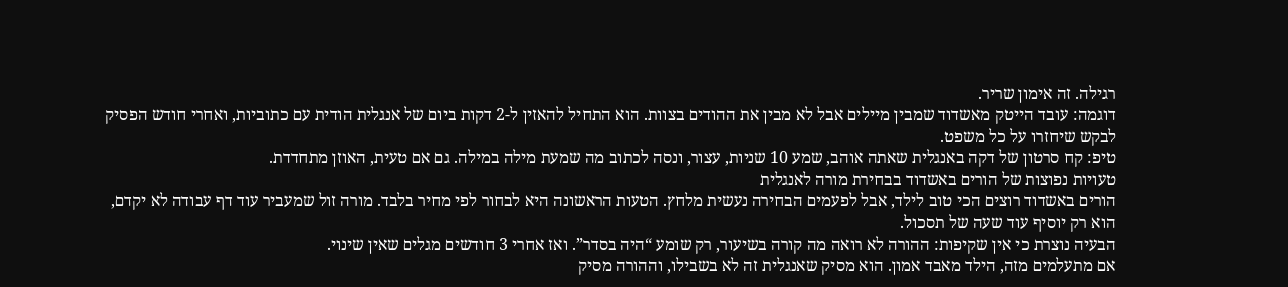רגילה. זה אימון שריר.
דוגמה: עובד הייטק מאשדוד שמבין מיילים אבל לא מבין את ההודים בצוות. הוא התחיל להאזין ל-2 דקות ביום של אנגלית הודית עם כתוביות, ואחרי חודש הפסיק לבקש שיחזרו על כל משפט.
טיפ: קח סרטון של דקה באנגלית שאתה אוהב, שמע 10 שניות, עצור, ונסה לכתוב מה שמעת מילה במילה. גם אם טעית, האוזן מתחדדת.
טעויות נפוצות של הורים באשדוד בבחירת מורה לאנגלית
הורים באשדוד רוצים הכי טוב לילד, אבל לפעמים הבחירה נעשית מלחץ. הטעות הראשונה היא לבחור לפי מחיר בלבד. מורה זול שמעביר עוד דף עבודה לא יקדם, הוא רק יוסיף עוד שעה של תסכול.
הבעיה נוצרת כי אין שקיפות: ההורה לא רואה מה קורה בשיעור, רק שומע “היה בסדר”. ואז אחרי 3 חודשים מגלים שאין שינוי.
אם מתעלמים מזה, הילד מאבד אמון. הוא מסיק שאנגלית זה לא בשבילו, וההורה מסיק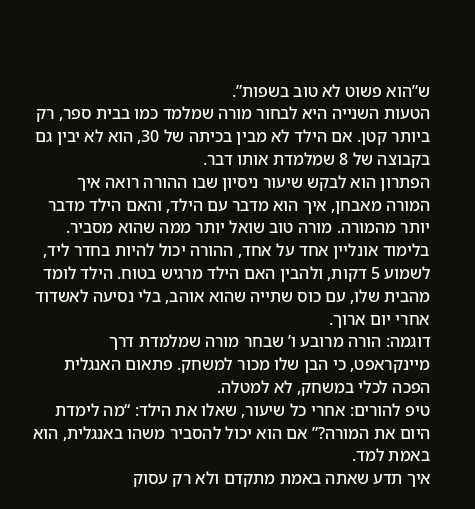ש”הוא פשוט לא טוב בשפות”.
הטעות השנייה היא לבחור מורה שמלמד כמו בבית ספר, רק ביותר קטן. אם הילד לא מבין בכיתה של 30, הוא לא יבין גם בקבוצה של 8 שמלמדת אותו דבר.
הפתרון הוא לבקש שיעור ניסיון שבו ההורה רואה איך המורה מאבחן, איך הוא מדבר עם הילד, והאם הילד מדבר יותר מהמורה. מורה טוב שואל יותר ממה שהוא מסביר.
בלימוד אונליין אחד על אחד, ההורה יכול להיות בחדר ליד, לשמוע 5 דקות, ולהבין האם הילד מרגיש בטוח. הילד לומד מהבית שלו, עם כוס שתייה שהוא אוהב, בלי נסיעה לאשדוד אחרי יום ארוך.
דוגמה: הורה מרובע ו’ שבחר מורה שמלמדת דרך מיינקראפט, כי הבן שלו מכור למשחק. פתאום האנגלית הפכה לכלי במשחק, לא למטלה.
טיפ להורים: אחרי כל שיעור, שאלו את הילד: “מה לימדת היום את המורה?” אם הוא יכול להסביר משהו באנגלית, הוא באמת למד.
איך תדע שאתה באמת מתקדם ולא רק עסוק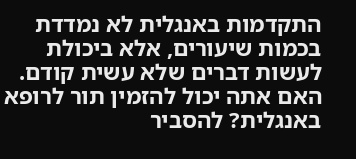התקדמות באנגלית לא נמדדת בכמות שיעורים, אלא ביכולת לעשות דברים שלא עשית קודם. האם אתה יכול להזמין תור לרופא באנגלית? להסביר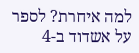למה איחרת? לספר על אשדוד ב-4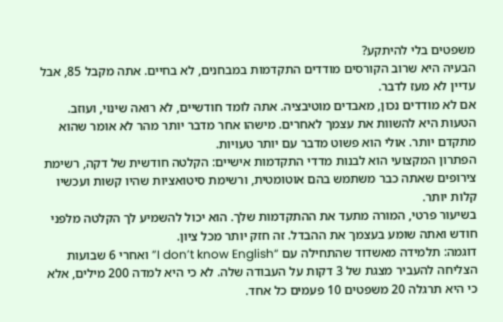משפטים בלי להיתקע?
הבעיה היא שרוב הקורסים מודדים התקדמות במבחנים, לא בחיים. אתה מקבל 85, אבל עדיין לא מעז לדבר.
אם לא מודדים נכון, מאבדים מוטיבציה. אתה לומד חודשיים, לא רואה שינוי, ועוזב.
הטעות היא להשוות את עצמך לאחרים. מישהו אחר מדבר יותר מהר לא אומר שהוא מתקדם יותר. אולי הוא פשוט מדבר עם יותר טעויות.
הפתרון המקצועי הוא לבנות מדדי התקדמות אישיים: הקלטה חודשית של דקה, רשימת צירופים שאתה כבר משתמש בהם אוטומטית, ורשימת סיטואציות שהיו קשות ועכשיו קלות יותר.
בשיעור פרטי, המורה מתעד את ההתקדמות שלך. הוא יכול להשמיע לך הקלטה מלפני חודש ואתה שומע בעצמך את ההבדל. זה חזק יותר מכל ציון.
דוגמה: תלמידה מאשדוד שהתחילה עם “I don’t know English” ואחרי 6 שבועות הצליחה להעביר מצגת של 3 דקות על העבודה שלה. לא כי היא למדה 200 מילים, אלא כי היא תרגלה 20 משפטים 10 פעמים כל אחד.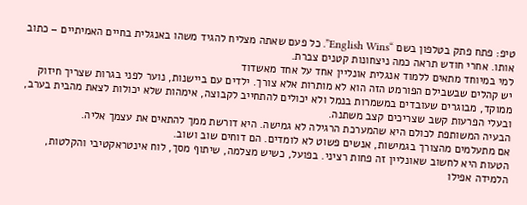טיפ: פתח פתק בטלפון בשם “English Wins”. כל פעם שאתה מצליח להגיד משהו באנגלית בחיים האמיתיים – כתוב אותו. אחרי חודש תראה כמה ניצחונות קטנים צברת.
למי במיוחד מתאים ללמוד אנגלית אונליין אחד על אחד מאשדוד
יש קהלים שבשבילם הפורמט הזה הוא לא מותרות אלא צורך. ילדים עם ביישנות, נוער לפני בגרות שצריך חיזוק ממוקד, מבוגרים שעובדים במשמרות בנמל ולא יכולים להתחייב לקבוצה, אימהות שלא יכולות לצאת מהבית בערב, ובעלי הפרעות קשב שצריכים קצב משתנה.
הבעיה המשותפת לכולם היא שהמערכת הרגילה לא גמישה. היא דורשת ממך להתאים את עצמך אליה.
אם מתעלמים מהצורך בגמישות, אנשים פשוט לא לומדים. הם דוחים שוב ושוב.
הטעות היא לחשוב שאונליין זה פחות רציני. בפועל, כשיש מצלמה, שיתוף מסך, לוח אינטראקטיבי והקלטות, הלמידה אפילו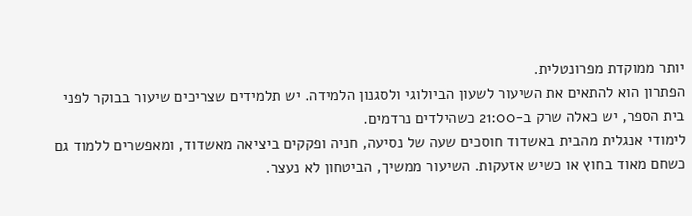יותר ממוקדת מפרונטלית.
הפתרון הוא להתאים את השיעור לשעון הביולוגי ולסגנון הלמידה. יש תלמידים שצריכים שיעור בבוקר לפני בית הספר, יש כאלה שרק ב-21:00 כשהילדים נרדמים.
לימודי אנגלית מהבית באשדוד חוסכים שעה של נסיעה, חניה ופקקים ביציאה מאשדוד, ומאפשרים ללמוד גם כשחם מאוד בחוץ או כשיש אזעקות. השיעור ממשיך, הביטחון לא נעצר.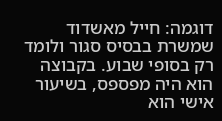דוגמה: חייל מאשדוד שמשרת בבסיס סגור ולומד רק בסופי שבוע. בקבוצה הוא היה מפספס, בשיעור אישי הוא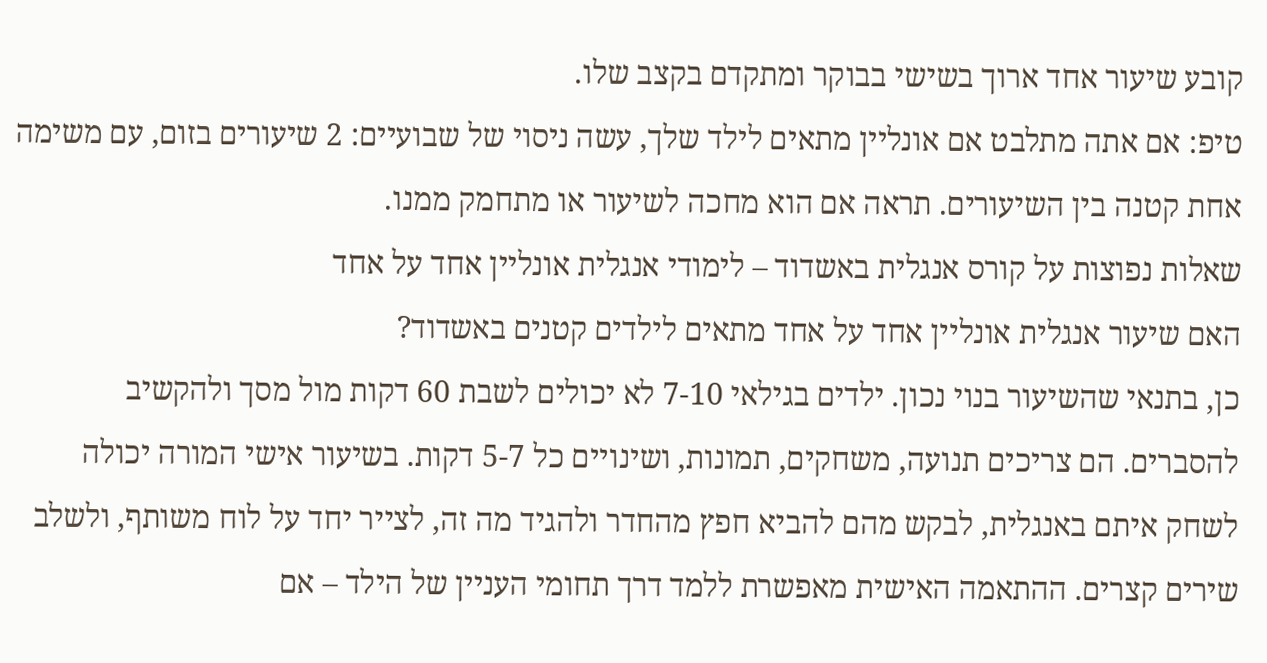קובע שיעור אחד ארוך בשישי בבוקר ומתקדם בקצב שלו.
טיפ: אם אתה מתלבט אם אונליין מתאים לילד שלך, עשה ניסוי של שבועיים: 2 שיעורים בזום, עם משימה אחת קטנה בין השיעורים. תראה אם הוא מחכה לשיעור או מתחמק ממנו.
שאלות נפוצות על קורס אנגלית באשדוד – לימודי אנגלית אונליין אחד על אחד
האם שיעור אנגלית אונליין אחד על אחד מתאים לילדים קטנים באשדוד?
כן, בתנאי שהשיעור בנוי נכון. ילדים בגילאי 7-10 לא יכולים לשבת 60 דקות מול מסך ולהקשיב להסברים. הם צריכים תנועה, משחקים, תמונות, ושינויים כל 5-7 דקות. בשיעור אישי המורה יכולה לשחק איתם באנגלית, לבקש מהם להביא חפץ מהחדר ולהגיד מה זה, לצייר יחד על לוח משותף, ולשלב שירים קצרים. ההתאמה האישית מאפשרת ללמד דרך תחומי העניין של הילד – אם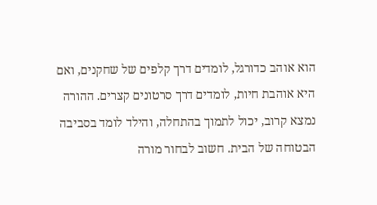הוא אוהב כדורגל, לומדים דרך קלפים של שחקנים, ואם היא אוהבת חיות, לומדים דרך סרטונים קצרים. ההורה נמצא קרוב, יכול לתמוך בהתחלה, והילד לומד בסביבה הבטוחה של הבית. חשוב לבחור מורה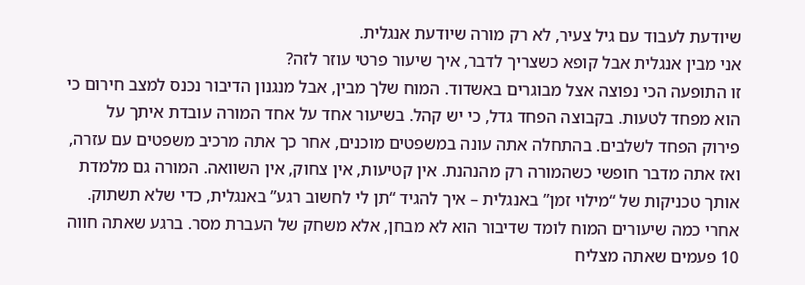שיודעת לעבוד עם גיל צעיר, לא רק מורה שיודעת אנגלית.
אני מבין אנגלית אבל קופא כשצריך לדבר, איך שיעור פרטי עוזר לזה?
זו התופעה הכי נפוצה אצל מבוגרים באשדוד. המוח שלך מבין, אבל מנגנון הדיבור נכנס למצב חירום כי הוא מפחד לטעות. בקבוצה הפחד גדל, כי יש קהל. בשיעור אחד על אחד המורה עובדת איתך על פירוק הפחד לשלבים. בהתחלה אתה עונה במשפטים מוכנים, אחר כך אתה מרכיב משפטים עם עזרה, ואז אתה מדבר חופשי כשהמורה רק מהנהנת. אין קטיעות, אין צחוק, אין השוואה. המורה גם מלמדת אותך טכניקות של “מילוי זמן” באנגלית – איך להגיד “תן לי לחשוב רגע” באנגלית, כדי שלא תשתוק. אחרי כמה שיעורים המוח לומד שדיבור הוא לא מבחן, אלא משחק של העברת מסר. ברגע שאתה חווה 10 פעמים שאתה מצליח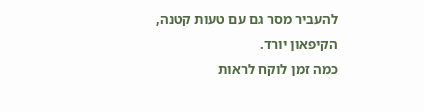להעביר מסר גם עם טעות קטנה, הקיפאון יורד.
כמה זמן לוקח לראות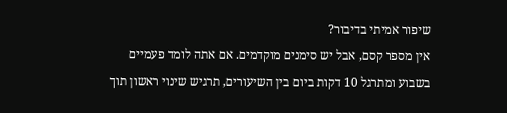שיפור אמיתי בדיבור?
אין מספר קסם, אבל יש סימנים מוקדמים. אם אתה לומד פעמיים בשבוע ומתרגל 10 דקות ביום בין השיעורים, תרגיש שינוי ראשון תוך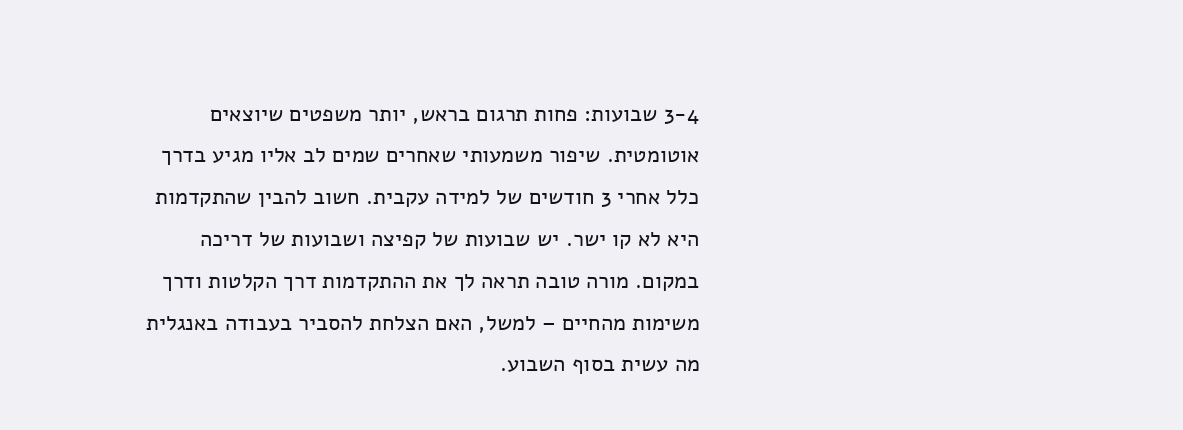3-4 שבועות: פחות תרגום בראש, יותר משפטים שיוצאים אוטומטית. שיפור משמעותי שאחרים שמים לב אליו מגיע בדרך כלל אחרי 3 חודשים של למידה עקבית. חשוב להבין שהתקדמות היא לא קו ישר. יש שבועות של קפיצה ושבועות של דריכה במקום. מורה טובה תראה לך את ההתקדמות דרך הקלטות ודרך משימות מהחיים – למשל, האם הצלחת להסביר בעבודה באנגלית מה עשית בסוף השבוע.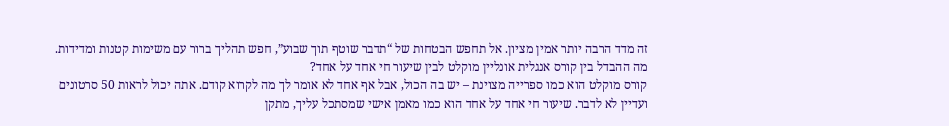זה מדד הרבה יותר אמין מציון. אל תחפש הבטחות של “תדבר שוטף תוך שבוע”, חפש תהליך ברור עם משימות קטנות ומדידות.
מה ההבדל בין קורס אנגלית אונליין מוקלט לבין שיעור חי אחד על אחד?
קורס מוקלט הוא כמו ספרייה מצוינת – יש בה הכול, אבל אף אחד לא אומר לך מה לקרוא קודם. אתה יכול לראות 50 סרטונים ועדיין לא לדבר. שיעור חי אחד על אחד הוא כמו מאמן אישי שמסתכל עליך, מתקן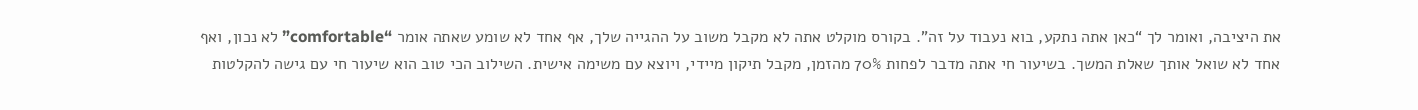את היציבה, ואומר לך “כאן אתה נתקע, בוא נעבוד על זה”. בקורס מוקלט אתה לא מקבל משוב על ההגייה שלך, אף אחד לא שומע שאתה אומר “comfortable” לא נכון, ואף אחד לא שואל אותך שאלת המשך. בשיעור חי אתה מדבר לפחות 70% מהזמן, מקבל תיקון מיידי, ויוצא עם משימה אישית. השילוב הכי טוב הוא שיעור חי עם גישה להקלטות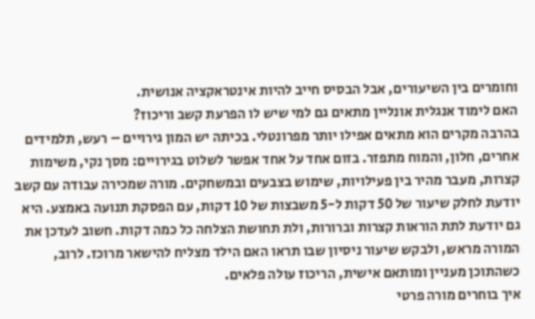וחומרים בין השיעורים, אבל הבסיס חייב להיות אינטראקציה אנושית.
האם לימוד אנגלית אונליין מתאים גם למי שיש לו הפרעת קשב וריכוז?
בהרבה מקרים הוא מתאים אפילו יותר מפרונטלי. בכיתה יש המון גירויים – רעש, תלמידים אחרים, חלון, והמוח מתפזר. בזום אחד על אחד אפשר לשלוט בגירויים: מסך נקי, משימות קצרות, מעבר מהיר בין פעילויות, שימוש בצבעים ובמשחקים. מורה שמכירה עבודה עם קשב יודעת לחלק שיעור של 50 דקות ל-5 משבצות של 10 דקות, עם הפסקת תנועה באמצע. היא גם יודעת לתת הוראות קצרות וברורות, ולת תחושת הצלחה כל כמה דקות. חשוב לעדכן את המורה מראש, ולבקש שיעור ניסיון שבו תראו האם הילד מצליח להישאר מרוכז. לרוב, כשהתוכן מעניין ומותאם אישית, הריכוז עולה פלאים.
איך בוחרים מורה פרטי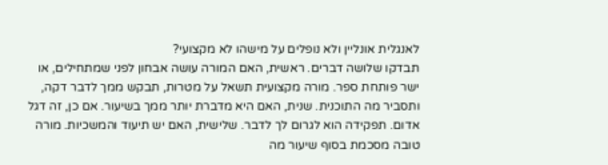לאנגלית אונליין ולא נופלים על מישהו לא מקצועי?
תבדקו שלושה דברים. ראשית, האם המורה עושה אבחון לפני שמתחילים, או ישר פותחת ספר. מורה מקצועית תשאל על מטרות, תבקש ממך לדבר דקה, ותסביר מה התוכנית. שנית, האם היא מדברת יותר ממך בשיעור. אם כן, זה דגל אדום. תפקידה הוא לגרום לך לדבר. שלישית, האם יש תיעוד והמשכיות. מורה טובה מסכמת בסוף שיעור מה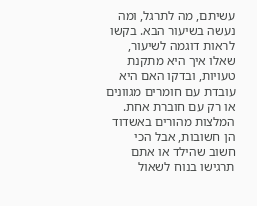עשיתם, מה לתרגל, ומה נעשה בשיעור הבא. בקשו לראות דוגמה לשיעור, שאלו איך היא מתקנת טעויות, ובדקו האם היא עובדת עם חומרים מגוונים או רק עם חוברת אחת. המלצות מהורים באשדוד הן חשובות, אבל הכי חשוב שהילד או אתם תרגישו בנוח לשאול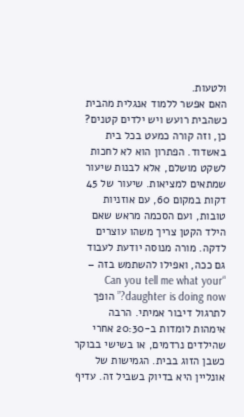ולטעות.
האם אפשר ללמוד אנגלית מהבית כשהבית רועש ויש ילדים קטנים?
כן, וזה קורה כמעט בכל בית באשדוד. הפתרון הוא לא לחכות לשקט מושלם, אלא לבנות שיעור שמתאים למציאות. שיעור של 45 דקות במקום 60, עם אוזניות טובות, ועם הסכמה מראש שאם הילד הקטן צריך משהו עוצרים לדקה. מורה מנוסה יודעת לעבוד גם ככה, ואפילו להשתמש בזה – “Can you tell me what your daughter is doing now?” הופך לתרגול דיבור אמיתי. הרבה אימהות לומדות ב-20:30 אחרי שהילדים נרדמים, או בשישי בבוקר כשבן הזוג בבית. הגמישות של אונליין היא בדיוק בשביל זה. עדיף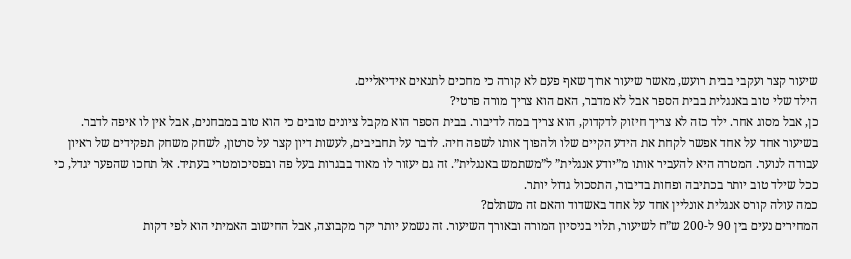שיעור קצר ועקבי בבית רועש, מאשר שיעור ארוך שאף פעם לא קורה כי מחכים לתנאים אידיאליים.
הילד שלי טוב באנגלית בבית הספר אבל לא מדבר, האם הוא צריך מורה פרטי?
כן, אבל מסוג אחר. ילד כזה לא צריך חיזוק לדקדוק, הוא צריך במה לדיבור. בבית הספר הוא מקבל ציונים טובים כי הוא טוב במבחנים, אבל אין לו איפה לדבר. בשיעור אחד על אחד אפשר לקחת את הידע הקיים שלו ולהפוך אותו לשפה חיה. לדבר על תחביבים, לעשות דיון קצר על סרטון, לשחק משחק תפקידים של ראיון עבודה לנוער. המטרה היא להעביר אותו מ”יודע אנגלית” ל”משתמש באנגלית”. זה גם יעזור לו מאוד בבגרות בעל פה ובפסיכומטרי בעתיד. אל תחכו שהפער יגדל, כי ככל שילד טוב יותר בכתיבה ופחות בדיבור, התסכול גדול יותר.
כמה עולה קורס אנגלית אונליין אחד על אחד באשדוד והאם זה משתלם?
המחירים נעים בין 90 ל-200 ש”ח לשיעור, תלוי בניסיון המורה ובאורך השיעור. זה נשמע יותר יקר מקבוצה, אבל החישוב האמיתי הוא לפי דקות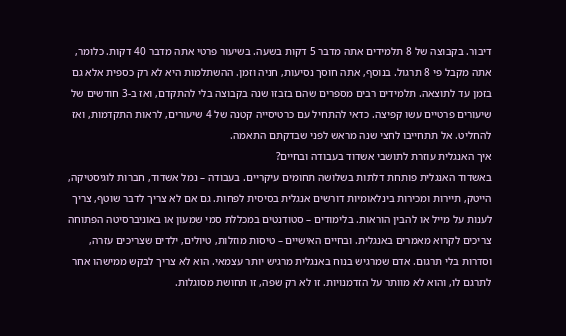דיבור. בקבוצה של 8 תלמידים אתה מדבר 5 דקות בשעה. בשיעור פרטי אתה מדבר 40 דקות. כלומר, אתה מקבל פי 8 תרגול. בנוסף, אתה חוסך נסיעות, חניה וזמן. ההשתלמות היא לא רק כספית אלא גם בזמן עד לתוצאה. תלמידים רבים מספרים שהם בזבזו שנה בקבוצה בלי להתקדם, ואז ב-3 חודשים של שיעורים פרטיים עשו קפיצה. כדאי להתחיל עם כרטיסייה קטנה של 4 שיעורים, לראות התקדמות, ואז להחליט. אל תתחייבו לחצי שנה מראש לפני שבדקתם התאמה.
איך האנגלית עוזרת לתושבי אשדוד בעבודה ובחיים?
באשדוד האנגלית פותחת דלתות בשלושה תחומים עיקריים. בעבודה – נמל אשדוד, חברות לוגיסטיקה, הייטק, תיירות ומכירות בינלאומיות דורשים אנגלית בסיסית לפחות. גם אם לא צריך לדבר שוטף, צריך לענות על מייל או להבין הוראות. בלימודים – סטודנטים במכללת סמי שמעון או באוניברסיטה הפתוחה צריכים לקרוא מאמרים באנגלית. ובחיים האישיים – טיסות מוזלות, טיולים, ילדים שצריכים עזרה, וסדרות בלי תרגום. אדם שמרגיש בנוח באנגלית מרגיש יותר עצמאי. הוא לא צריך לבקש ממישהו אחר לתרגם לו, והוא לא מוותר על הזדמנויות. זו לא רק שפה, זו תחושת מסוגלות.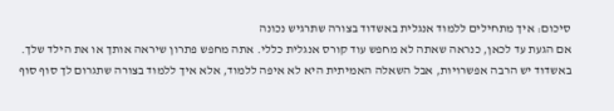סיכום: איך מתחילים ללמוד אנגלית באשדוד בצורה שתרגיש נכונה
אם הגעת עד לכאן, כנראה שאתה לא מחפש עוד קורס אנגלית כללי. אתה מחפש פתרון שיראה אותך או את הילד שלך. באשדוד יש הרבה אפשרויות, אבל השאלה האמיתית היא לא איפה ללמוד, אלא איך ללמוד בצורה שתגרום לך סוף סוף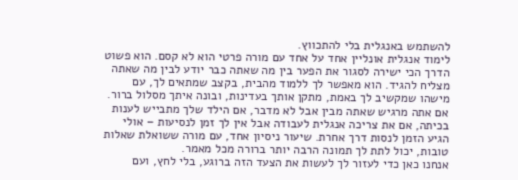להשתמש באנגלית בלי להתכווץ.
לימוד אנגלית אונליין אחד על אחד עם מורה פרטי הוא לא קסם. הוא פשוט הדרך הכי ישירה לסגור את הפער בין מה שאתה כבר יודע לבין מה שאתה מצליח להגיד. הוא מאפשר לך ללמוד מהבית, בקצב שמתאים לך, עם מישהו שמקשיב לך באמת, מתקן אותך בעדינות, ובונה איתך מסלול ברור.
אם אתה מרגיש שאתה מבין אבל לא מדבר, אם הילד שלך מתבייש לענות בכיתה, אם את צריכה אנגלית לעבודה אבל אין לך זמן לנסיעות – אולי הגיע הזמן לנסות דרך אחרת. שיעור ניסיון אחד, עם מורה ששואלת שאלות טובות, יכול לתת לך תמונה הרבה יותר ברורה מכל מאמר.
אנחנו כאן כדי לעזור לך לעשות את הצעד הזה ברוגע, בלי לחץ, ועם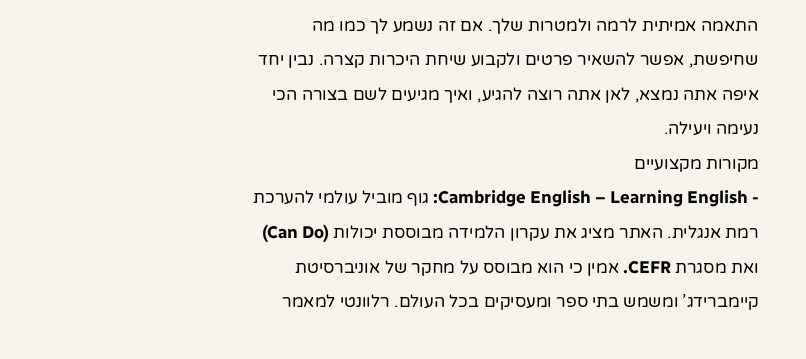התאמה אמיתית לרמה ולמטרות שלך. אם זה נשמע לך כמו מה שחיפשת, אפשר להשאיר פרטים ולקבוע שיחת היכרות קצרה. נבין יחד איפה אתה נמצא, לאן אתה רוצה להגיע, ואיך מגיעים לשם בצורה הכי נעימה ויעילה.
מקורות מקצועיים
- Cambridge English – Learning English: גוף מוביל עולמי להערכת רמת אנגלית. האתר מציג את עקרון הלמידה מבוססת יכולות (Can Do) ואת מסגרת CEFR. אמין כי הוא מבוסס על מחקר של אוניברסיטת קיימברידג’ ומשמש בתי ספר ומעסיקים בכל העולם. רלוונטי למאמר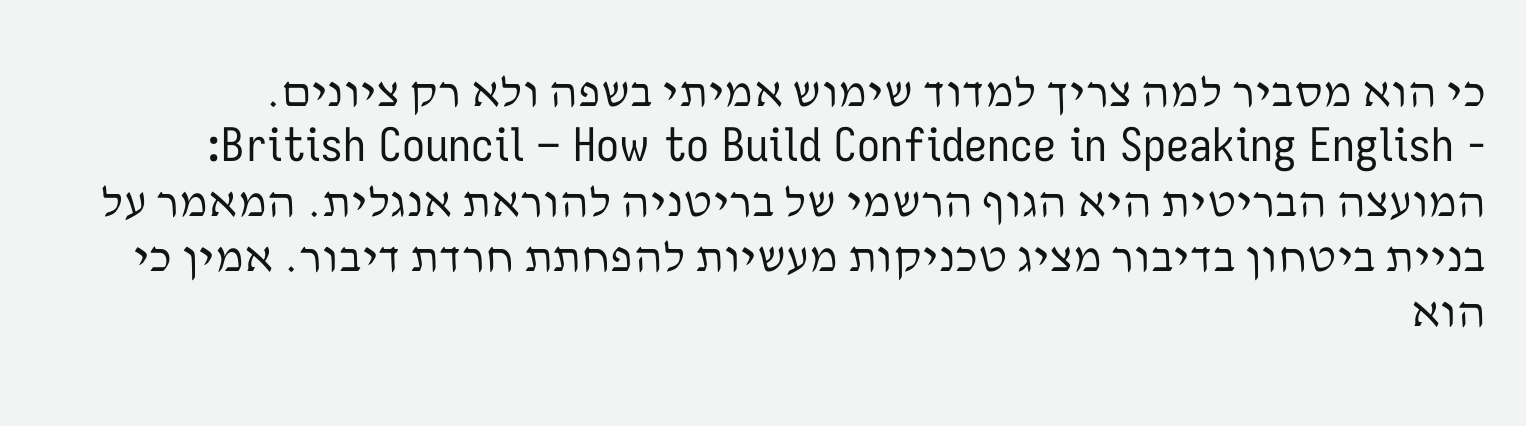כי הוא מסביר למה צריך למדוד שימוש אמיתי בשפה ולא רק ציונים.
- British Council – How to Build Confidence in Speaking English: המועצה הבריטית היא הגוף הרשמי של בריטניה להוראת אנגלית. המאמר על בניית ביטחון בדיבור מציג טכניקות מעשיות להפחתת חרדת דיבור. אמין כי הוא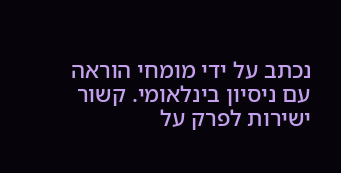נכתב על ידי מומחי הוראה עם ניסיון בינלאומי. קשור ישירות לפרק על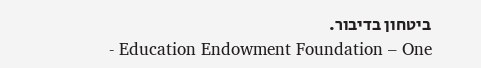ביטחון בדיבור.
- Education Endowment Foundation – One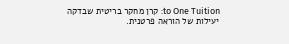to One Tuition: קרן מחקר בריטית שבדקה יעילות של הוראה פרטנית.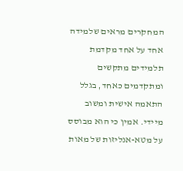המחקרים מראים שלמידה אחד על אחד מקדמת תלמידים מתקשים ומתקדמים כאחד, בגלל התאמה אישית ומשוב מיידי. אמין כי הוא מבוסס על מטא-אנליזות של מאות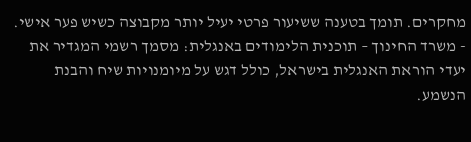מחקרים. תומך בטענה ששיעור פרטי יעיל יותר מקבוצה כשיש פער אישי.
- משרד החינוך – תוכנית הלימודים באנגלית: מסמך רשמי המגדיר את יעדי הוראת האנגלית בישראל, כולל דגש על מיומנויות שיח והבנת הנשמע.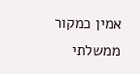אמין כמקור ממשלתי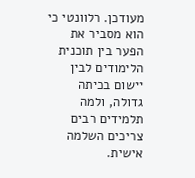מעודכן. רלוונטי כי הוא מסביר את הפער בין תוכנית הלימודים לבין יישום בכיתה גדולה, ולמה תלמידים רבים צריכים השלמה אישית.